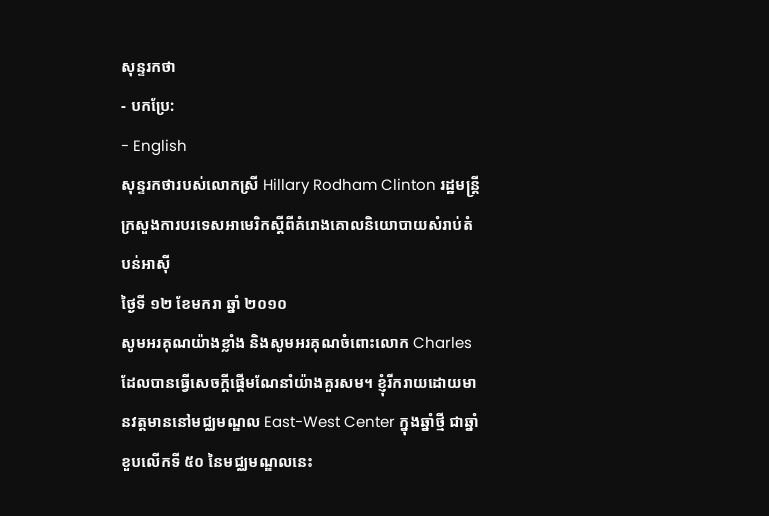សុន្ទរកថា
- បកប្រែ:
- English
សុន្ទរកថារបស់លោកស្រី Hillary Rodham Clinton រដ្ឋមន្រ្តីក្រសួងការបរទេសអាមេរិកស្តីពីគំរោងគោលនិយោបាយសំរាប់តំបន់អាស៊ី
ថ្ងៃទី ១២ ខែមករា ឆ្នាំ ២០១០
សូមអរគុណយ៉ាងខ្លាំង និងសូមអរគុណចំពោះលោក Charles ដែលបានធ្វើសេចក្តីផ្តើមណែនាំយ៉ាងគួរសម។ ខ្ញុំរីករាយដោយមានវត្តមាននៅមជ្ឈមណ្ឌល East-West Center ក្នុងឆ្នាំថ្មី ជាឆ្នាំខួបលើកទី ៥០ នៃមជ្ឈមណ្ឌលនេះ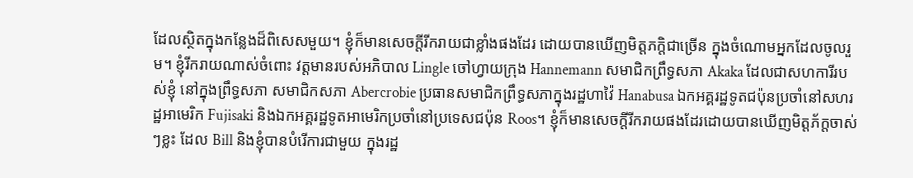ដែលស្ថិតក្នុងកន្លែងដ៏ពិសេសមួយ។ ខ្ញុំក៏មានសេចក្តីរីករាយជាខ្លាំងផងដែរ ដោយបានឃើញមិត្តភក្តិជាច្រើន ក្នុងចំណោមអ្នកដែលចូលរួម។ ខ្ញុំរីករាយណាស់ចំពោះ វត្តមានរបស់អភិបាល Lingle ចៅហ្វាយក្រុង Hannemann សមាជិកព្រឹទ្ធសភា Akaka ដែលជាសហការីរបស់ខ្ញុំ នៅក្នុងព្រឹទ្ធសភា សមាជិកសភា Abercrobie ប្រធានសមាជិកព្រឹទ្ធសភាក្នុងរដ្ឋហាវ៉ៃ Hanabusa ឯកអគ្គរដ្ឋទូតជប៉ុនប្រចាំនៅសហរដ្ឋអាមេរិក Fujisaki និងឯកអគ្គរដ្ឋទូតអាមេរិកប្រចាំនៅប្រទេសជប៉ុន Roos។ ខ្ញុំក៏មានសេចក្តីរីករាយផងដែរដោយបានឃើញមិត្តភ័ក្តចាស់ៗខ្លះ ដែល Bill និងខ្ញុំបានបំរើការជាមួយ ក្នុងរដ្ឋ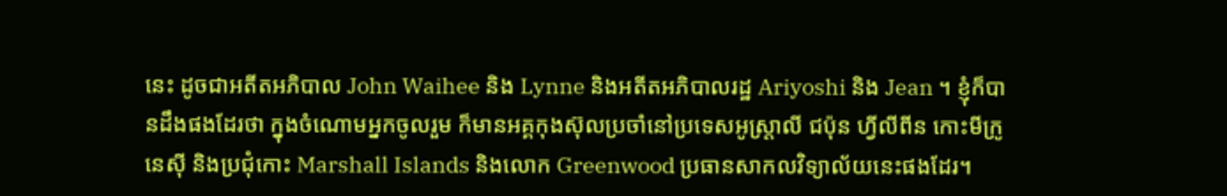នេះ ដូចជាអតីតអភិបាល John Waihee និង Lynne និងអតីតអភិបាលរដ្ឋ Ariyoshi និង Jean ។ ខ្ញុំក៏បានដឹងផងដែរថា ក្នុងចំណោមអ្នកចូលរួម ក៏មានអគ្គកុងស៊ុលប្រចាំនៅប្រទេសអូស្រ្តាលី ជប៉ុន ហ្វីលីពីន កោះមីក្រូនេស៊ី និងប្រជុំកោះ Marshall Islands និងលោក Greenwood ប្រធានសាកលវិទ្យាល័យនេះផងដែរ។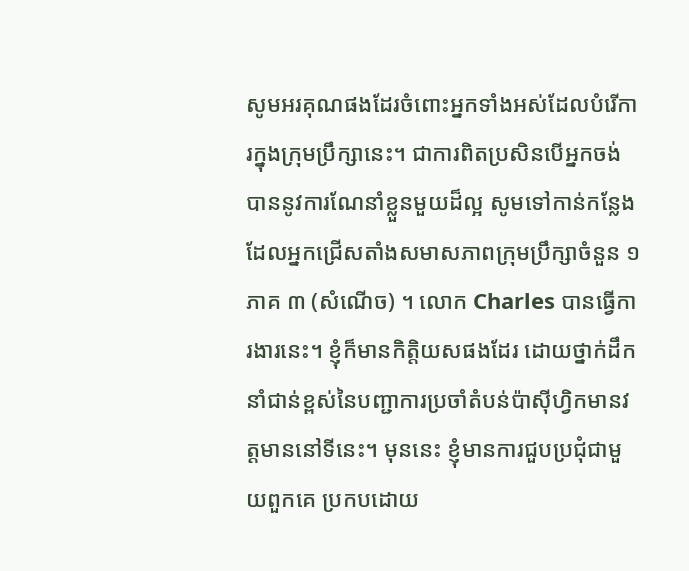សូមអរគុណផងដែរចំពោះអ្នកទាំងអស់ដែលបំរើការក្នុងក្រុមប្រឹក្សានេះ។ ជាការពិតប្រសិនបើអ្នកចង់បាននូវការណែនាំខ្លួនមួយដ៏ល្អ សូមទៅកាន់កន្លែងដែលអ្នកជ្រើសតាំងសមាសភាពក្រុមប្រឹក្សាចំនួន ១ ភាគ ៣ (សំណើច) ។ លោក Charles បានធ្វើការងារនេះ។ ខ្ញុំក៏មានកិត្តិយសផងដែរ ដោយថ្នាក់ដឹកនាំជាន់ខ្ពស់នៃបញ្ជាការប្រចាំតំបន់ប៉ាស៊ីហ្វិកមានវត្តមាននៅទីនេះ។ មុននេះ ខ្ញុំមានការជួបប្រជុំជាមួយពួកគេ ប្រកបដោយ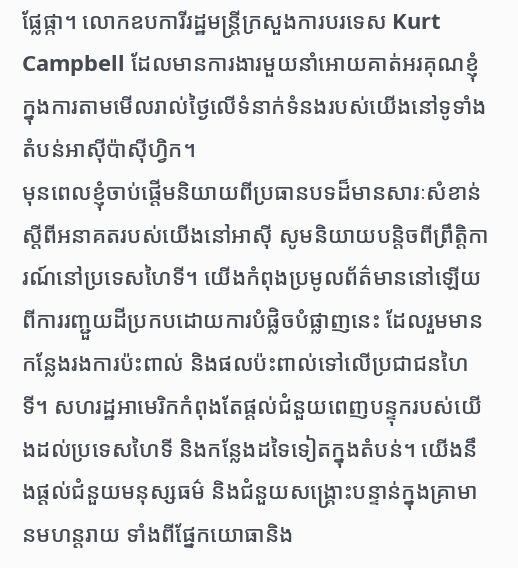ផ្លែផ្កា។ លោកឧបការីរដ្ឋមន្រ្តីក្រសួងការបរទេស Kurt Campbell ដែលមានការងារមួយនាំអោយគាត់អរគុណខ្ញុំ ក្នុងការតាមមើលរាល់ថ្ងៃលើទំនាក់ទំនងរបស់យើងនៅទូទាំងតំបន់អាស៊ីប៉ាស៊ីហ្វិក។
មុនពេលខ្ញុំចាប់ផ្តើមនិយាយពីប្រធានបទដ៏មានសារៈសំខាន់ ស្តីពីអនាគតរបស់យើងនៅអាស៊ី សូមនិយាយបន្តិចពីព្រឹត្តិការណ៍នៅប្រទេសហៃទី។ យើងកំពុងប្រមូលព័ត៌មាននៅឡើយពីការរញ្ជួយដីប្រកបដោយការបំផ្លិចបំផ្លាញនេះ ដែលរួមមានកន្លែងរងការប៉ះពាល់ និងផលប៉ះពាល់ទៅលើប្រជាជនហៃទី។ សហរដ្ឋអាមេរិកកំពុងតែផ្តល់ជំនួយពេញបន្ទុករបស់យើងដល់ប្រទេសហៃទី និងកន្លែងដទៃទៀតក្នុងតំបន់។ យើងនឹងផ្តល់ជំនួយមនុស្សធម៌ និងជំនួយសង្រ្គោះបន្ទាន់ក្នុងគ្រាមានមហន្តរាយ ទាំងពីផ្នែកយោធានិង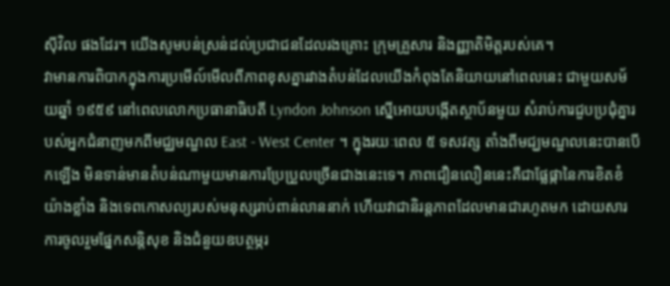ស៊ីវិល ផងដែរ។ យើងសូមបន់ស្រន់ដល់ប្រជាជនដែលរងគ្រោះ ក្រុមគ្រួសារ និងញ្ញាតិមិត្តរបស់គេ។
វាមានការពិបាកក្នុងការប្រមើល៍មើលពីភាពខុសគ្នារវាងតំបន់ដែលយើងកំពុងតែនិយាយនៅពេលនេះ ជាមួយសម័យឆ្នាំ ១៩៥៩ នៅពេលលោកប្រធានាធិបតី Lyndon Johnson ស្នើអោយបង្កើតស្ថាប័នមួយ សំរាប់ការជួបប្រជុំគ្នារបស់អ្នកជំនាញមកពីមជ្ឈមណ្ឌល East - West Center ។ ក្នុងរយៈពេល ៥ ទសវត្ស តាំងពីមជ្ឃមណ្ឌលនេះបានបើកឡើង មិនទាន់មានតំបន់ណាមួយមានការប្រែប្រួលច្រើនជាងនេះទេ។ ភាពជឿនលឿននេះគឺជាផ្លែផ្កានៃការខិតខំយ៉ាងខ្លាំង និងទេពកោសល្យរបស់មនុស្សរាប់ពាន់លាននាក់ ហើយវាជានិរន្តភាពដែលមានជារហូតមក ដោយសារការចូលរួមផ្នែកសន្តិសុខ និងជំនួយឧបត្ថម្ភរ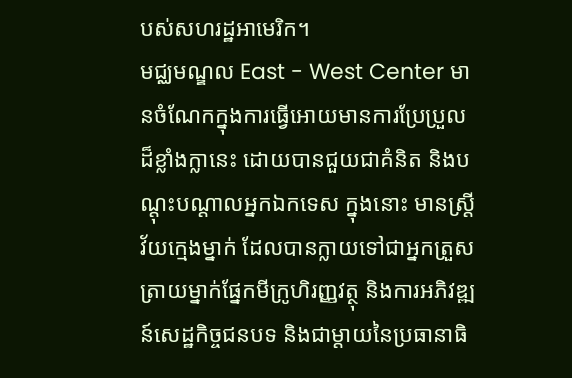បស់សហរដ្ឋអាមេរិក។
មជ្ឈមណ្ឌល East - West Center មានចំណែកក្នុងការធ្វើអោយមានការប្រែប្រួលដ៏ខ្លាំងក្លានេះ ដោយបានជួយជាគំនិត និងបណ្តុះបណ្តាលអ្នកឯកទេស ក្នុងនោះ មានស្រ្តីវ័យក្មេងម្នាក់ ដែលបានក្លាយទៅជាអ្នកត្រួសត្រាយម្នាក់ផ្នែកមីក្រូហិរញ្ញវត្ថុ និងការអភិវឌ្ឍន៍សេដ្ឋកិច្ចជនបទ និងជាម្តាយនៃប្រធានាធិ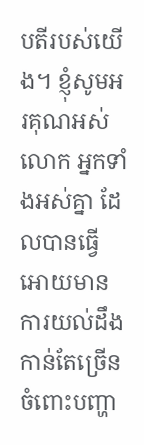បតីរបស់យើង។ ខ្ញុំសូមអរគុណអស់លោក អ្នកទាំងអស់គ្នា ដែលបានធ្វើអោយមានការយល់ដឹងកាន់តែច្រើនចំពោះបញ្ហា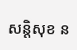សន្តិសុខ ន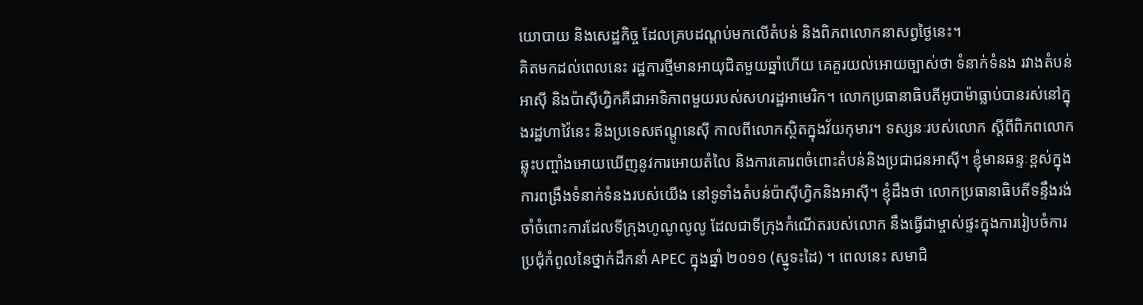យោបាយ និងសេដ្ឋកិច្ច ដែលគ្របដណ្តប់មកលើតំបន់ និងពិភពលោកនាសព្វថ្ងៃនេះ។
គិតមកដល់ពេលនេះ រដ្ឋការថ្មីមានអាយុជិតមួយឆ្នាំហើយ គេគួរយល់អោយច្បាស់ថា ទំនាក់ទំនង រវាងតំបន់អាស៊ី និងប៉ាស៊ីហ្វិកគឺជាអាទិភាពមួយរបស់សហរដ្ឋអាមេរិក។ លោកប្រធានាធិបតីអូបាម៉ាធ្លាប់បានរស់នៅក្នុងរដ្ឋហាវ៉ៃនេះ និងប្រទេសឥណ្តូនេស៊ី កាលពីលោកស្ថិតក្នុងវ័យកុមារ។ ទស្សនៈរបស់លោក ស្តីពីពិភពលោកឆ្លុះបញ្ចាំងអោយឃើញនូវការអោយតំលៃ និងការគោរពចំពោះតំបន់និងប្រជាជនអាស៊ី។ ខ្ញុំមានឆន្ទៈខ្ពស់ក្នុងការពង្រឹងទំនាក់ទំនងរបស់យើង នៅទូទាំងតំបន់ប៉ាស៊ីហ្វិកនិងអាស៊ី។ ខ្ញុំដឹងថា លោកប្រធានាធិបតីទន្ទឹងរង់ចាំចំពោះការដែលទីក្រុងហូណូលូលូ ដែលជាទីក្រុងកំណើតរបស់លោក នឹងធ្វើជាម្ចាស់ផ្ទះក្នុងការរៀបចំការប្រជុំកំពូលនៃថ្នាក់ដឹកនាំ APEC ក្នុងឆ្នាំ ២០១១ (ស្នូទះដៃ) ។ ពេលនេះ សមាជិ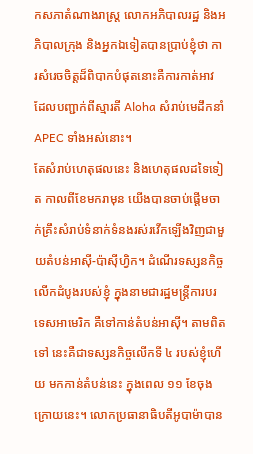កសភាតំណាងរាស្រ្ត លោកអភិបាលរដ្ឋ និងអភិបាលក្រុង និងអ្នកឯទៀតបានប្រាប់ខ្ញុំថា ការសំរេចចិត្តដ៏ពិបាកបំផុតនោះគឺការកាត់អាវ ដែលបញ្ជាក់ពីស្មារតី Aloha សំរាប់មេដឹកនាំ APEC ទាំងអស់នោះ។
តែសំរាប់ហេតុផលនេះ និងហេតុផលដទៃទៀត កាលពីខែមករាមុន យើងបានចាប់ផ្តើមចាក់គ្រឹះសំរាប់ទំនាក់ទំនងរស់រវើកឡើងវិញជាមួយតំបន់អាស៊ី-ប៉ាស៊ីហ្វិក។ ដំណើរទស្សនកិច្ចលើកដំបូងរបស់ខ្ញុំ ក្នុងនាមជារដ្ឋមន្រ្តីការបរទេសអាមេរិក គឺទៅកាន់តំបន់អាស៊ី។ តាមពិតទៅ នេះគឺជាទស្សនកិច្ចលើកទី ៤ របស់ខ្ញុំហើយ មកកាន់តំបន់នេះ ក្នុងពេល ១១ ខែចុងក្រោយនេះ។ លោកប្រធានាធិបតីអូបាម៉ាបាន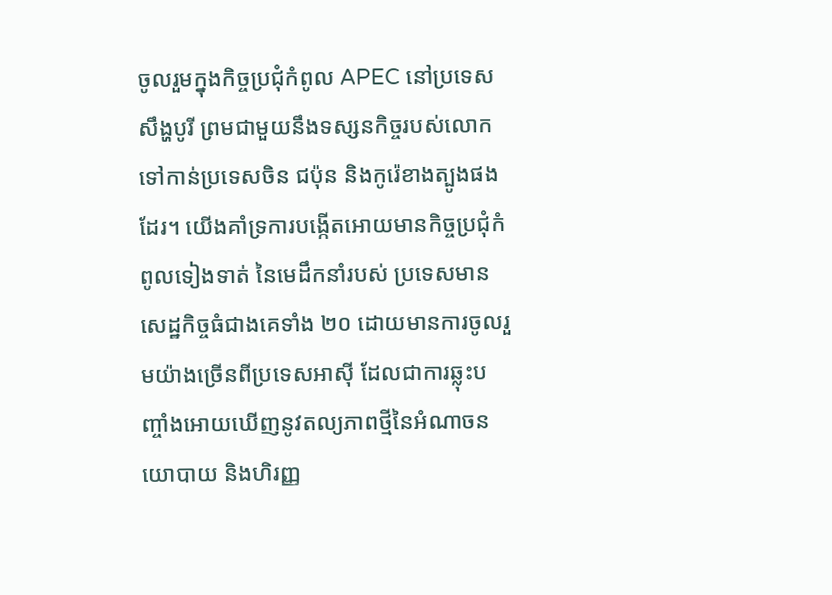ចូលរួមក្នុងកិច្ចប្រជុំកំពូល APEC នៅប្រទេសសឹង្ហបូរី ព្រមជាមួយនឹងទស្សនកិច្ចរបស់លោកទៅកាន់ប្រទេសចិន ជប៉ុន និងកូរ៉េខាងត្បូងផងដែរ។ យើងគាំទ្រការបង្កើតអោយមានកិច្ចប្រជុំកំពូលទៀងទាត់ នៃមេដឹកនាំរបស់ ប្រទេសមានសេដ្ឋកិច្ចធំជាងគេទាំង ២០ ដោយមានការចូលរួមយ៉ាងច្រើនពីប្រទេសអាស៊ី ដែលជាការឆ្លុះបញ្ចាំងអោយឃើញនូវតល្យភាពថ្មីនៃអំណាចនយោបាយ និងហិរញ្ញ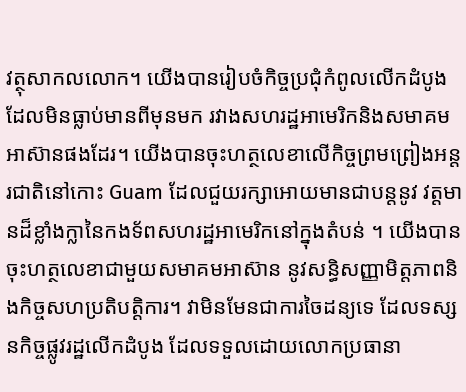វត្ថុសាកលលោក។ យើងបានរៀបចំកិច្ចប្រជុំកំពូលលើកដំបូងដែលមិនធ្លាប់មានពីមុនមក រវាងសហរដ្ឋអាមេរិកនិងសមាគមអាស៊ានផងដែរ។ យើងបានចុះហត្ថលេខាលើកិច្ចព្រមព្រៀងអន្តរជាតិនៅកោះ Guam ដែលជួយរក្សាអោយមានជាបន្តនូវ វត្តមានដ៏ខ្លាំងក្លានៃកងទ័ពសហរដ្ឋអាមេរិកនៅក្នុងតំបន់ ។ យើងបានចុះហត្ថលេខាជាមួយសមាគមអាស៊ាន នូវសន្ធិសញ្ញាមិត្តភាពនិងកិច្ចសហប្រតិបត្តិការ។ វាមិនមែនជាការចៃដន្យទេ ដែលទស្សនកិច្ចផ្លូវរដ្ឋលើកដំបូង ដែលទទួលដោយលោកប្រធានា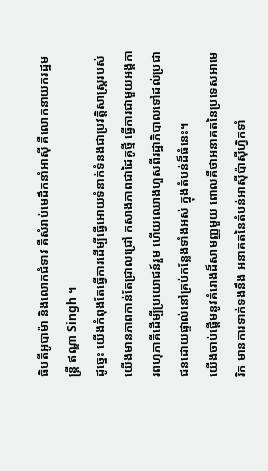ធិបតីអូបាម៉ា និងលោកជំទាវ គឺសំរាប់មេដឹកនាំអាស៊ី គឺលោកនាយករដ្ឋមន្រ្តី ឥណ្ឌា Singh ។
ដូច្នេះ យើងកំពុងតែធ្វើការដើម្បីធ្វើអោយទំនាក់ទំនងជាប្រវត្តិសាស្រ្តរបស់យើងមានភាពកាន់តែជ្រាលជ្រៅ កសាងភាពជាដៃគូថ្មី ធ្វើការជាមួយអង្គការពហុភាគីដើម្បីប្រយោជន៍រួម ហើយឈោងហួសពីរដ្ឋាភិបាលទៅដល់ប្រជាជនដោយផ្ទាល់នៅគ្រប់កន្លែងទាំងអស់ ក្នុងតំបន់ដ៏ធំនេះ។
យើងចាប់ផ្តើមនូវគំរោងដ៏សាមញ្ញមួយ ពោលគឺថាអនាគតនៃប្រទេសអាមេរិក មានការទាក់ទងនឹង អនាគតនៃតំបន់អាស៊ីប៉ាស៊ីហ្វិកទាំ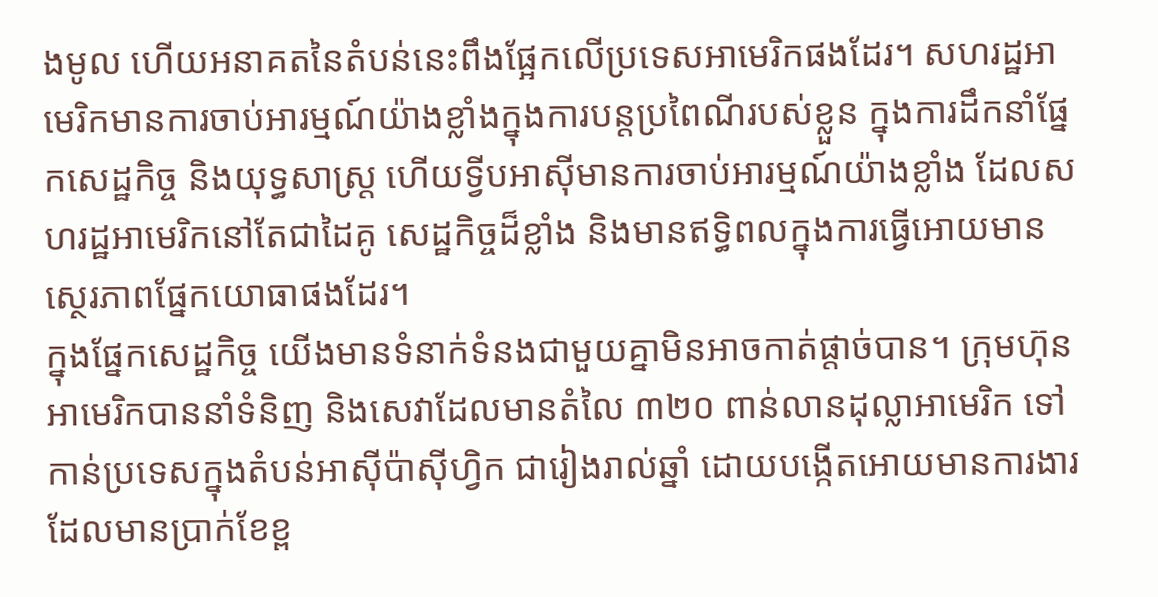ងមូល ហើយអនាគតនៃតំបន់នេះពឹងផ្អែកលើប្រទេសអាមេរិកផងដែរ។ សហរដ្ឋអាមេរិកមានការចាប់អារម្មណ៍យ៉ាងខ្លាំងក្នុងការបន្តប្រពៃណីរបស់ខ្លួន ក្នុងការដឹកនាំផ្នែកសេដ្ឋកិច្ច និងយុទ្ធសាស្រ្ត ហើយទ្វីបអាស៊ីមានការចាប់អារម្មណ៍យ៉ាងខ្លាំង ដែលសហរដ្ឋអាមេរិកនៅតែជាដៃគូ សេដ្ឋកិច្ចដ៏ខ្លាំង និងមានឥទ្ធិពលក្នុងការធ្វើអោយមានស្ថេរភាពផ្នែកយោធាផងដែរ។
ក្នុងផ្នែកសេដ្ឋកិច្ច យើងមានទំនាក់ទំនងជាមួយគ្នាមិនអាចកាត់ផ្តាច់បាន។ ក្រុមហ៊ុនអាមេរិកបាននាំទំនិញ និងសេវាដែលមានតំលៃ ៣២០ ពាន់លានដុល្លាអាមេរិក ទៅកាន់ប្រទេសក្នុងតំបន់អាស៊ីប៉ាស៊ីហ្វិក ជារៀងរាល់ឆ្នាំ ដោយបង្កើតអោយមានការងារដែលមានប្រាក់ខែខ្ព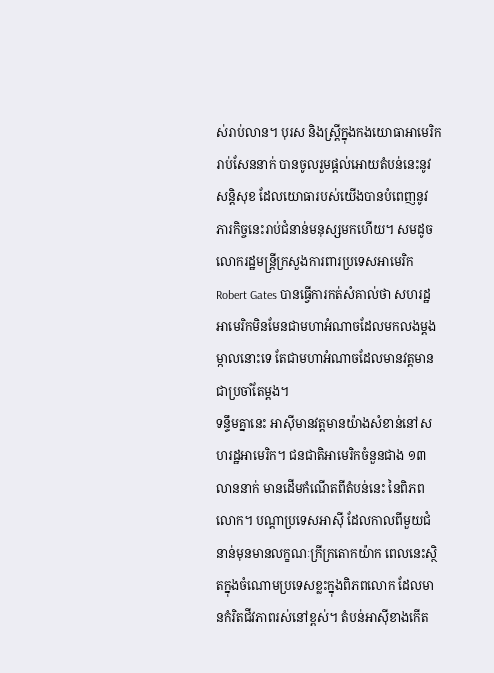ស់រាប់លាន។ បុរស និងស្រ្តីក្នុងកងយោធាអាមេរិករាប់សែននាក់ បានចូលរួមផ្តល់អោយតំបន់នេះនូវសន្តិសុខ ដែលយោធារបស់យើងបានបំពេញនូវ ភារកិច្ចនេះរាប់ជំនាន់មនុស្សមកហើយ។ សមដូចលោករដ្ឋមន្រ្តីក្រសួងការពារប្រទេសអាមេរិក Robert Gates បានធ្វើការកត់សំគាល់ថា សហរដ្ឋអាមេរិកមិនមែនជាមហាអំណាចដែលមកលងម្តងម្កាលនោះទេ តែជាមហាអំណាចដែលមានវត្តមានជាប្រចាំតែម្តង។
ទន្ទឹមគ្នានេះ អាស៊ីមានវត្តមានយ៉ាងសំខាន់នៅសហរដ្ឋអាមេរិក។ ជនជាតិអាមេរិកចំនួនជាង ១៣ លាននាក់ មានដើមកំណើតពីតំបន់នេះ នៃពិភពលោក។ បណ្តាប្រទេសអាស៊ី ដែលកាលពីមួយជំនាន់មុនមានលក្ខណៈក្រីក្រតោកយ៉ាក ពេលនេះស្ថិតក្នុងចំណោមប្រទេសខ្លះក្នុងពិភពលោក ដែលមានកំរិតជីវភាពរស់នៅខ្ពស់។ តំបន់អាស៊ីខាងកើត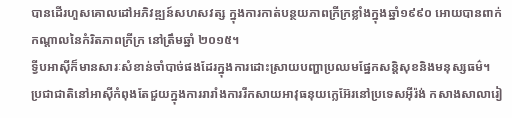បានដើរហួសគោលដៅអភិវឌ្ឍន៍សហសវត្ស ក្នុងការកាត់បន្ថយភាពក្រីក្រខ្លាំងក្នុងឆ្នាំ១៩៩០ អោយបានពាក់កណ្តាលនៃកំរិតភាពក្រីក្រ នៅត្រឹមឆ្នាំ ២០១៥។
ទ្វីបអាស៊ីក៏មានសារៈសំខាន់ចាំបាច់ផងដែរក្នុងការដោះស្រាយបញ្ហាប្រឈមផ្នែកសន្តិសុខនិងមនុស្សធម៌។ ប្រជាជាតិនៅអាស៊ីកំពុងតែជួយក្នុងការរារាំងការរីកសាយអាវុធនុយក្លេអ៊ែរនៅប្រទេសអ៊ីរ៉ង់ កសាងសាលារៀ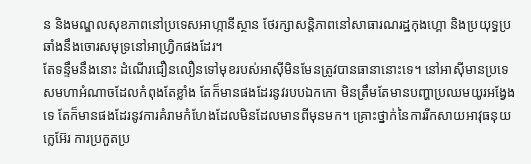ន និងមណ្ឌលសុខភាពនៅប្រទេសអាហ្កានីស្ថាន ថែរក្សាសន្តិភាពនៅសាធារណរដ្ឋកុងហ្គោ និងប្រយុទ្ធប្រឆាំងនឹងចោរសមុទ្រនៅអាហ្វ្រិកផងដែរ។
តែទន្ទឹមនឹងនោះ ដំណើរជឿនលឿនទៅមុខរបស់អាស៊ីមិនមែនត្រូវបានធានានោះទេ។ នៅអាស៊ីមានប្រទេសមហាអំណាចដែលកំពុងតែខ្លាំង តែក៏មានផងដែរនូវរបបឯកកោ មិនត្រឹមតែមានបញ្ហាប្រឈមយូរអង្វែងទេ តែក៏មានផងដែរនូវការគំរាមកំហែងដែលមិនដែលមានពីមុនមក។ គ្រោះថ្នាក់នៃការរីកសាយអាវុធនុយក្លេអ៊ែរ ការប្រកួតប្រ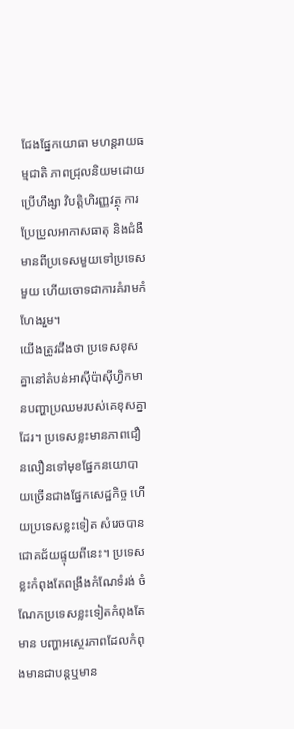ជែងផ្នែកយោធា មហន្តរាយធម្មជាតិ ភាពជ្រុលនិយមដោយប្រើហឹង្សា វិបត្តិហិរញ្ញវត្ថុ ការប្រែប្រួលអាកាសធាតុ និងជំងឺមានពីប្រទេសមួយទៅប្រទេសមួយ ហើយចោទជាការគំរាមកំហែងរួម។
យើងត្រូវដឹងថា ប្រទេសខុសគ្នានៅតំបន់អាស៊ីប៉ាស៊ីហ្វិកមានបញ្ហាប្រឈមរបស់គេខុសគ្នាដែរ។ ប្រទេសខ្លះមានភាពជឿនលឿនទៅមុខផ្នែកនយោបាយច្រើនជាងផ្នែកសេដ្ឋកិច្ច ហើយប្រទេសខ្លះទៀត សំរេចបានជោគជ័យផ្ទុយពីនេះ។ ប្រទេសខ្លះកំពុងតែពង្រឹងកំណែទំរង់ ចំណែកប្រទេសខ្លះទៀតកំពុងតែមាន បញ្ហាអស្ថេរភាពដែលកំពុងមានជាបន្តឬមាន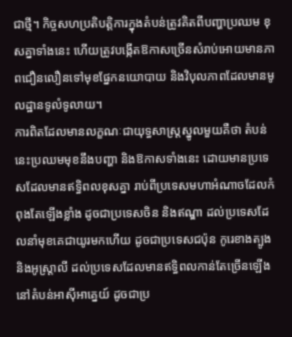ជាថ្មី។ កិច្ចសហប្រតិបតិ្តការក្នុងតំបន់ត្រូវគិតពីបញ្ហាប្រឈម ខុសគ្នាទាំងនេះ ហើយត្រូវបង្កើតឱកាសច្រើនសំរាប់អោយមានភាពជឿនលឿនទៅមុខផ្នែកនយោបាយ និងវិបុលភាពដែលមានមូលដ្ឋានទូលំទូលាយ។
ការពិតដែលមានលក្ខណៈជាយុទ្ធសាស្រ្តស្នូលមួយគឺថា តំបន់នេះប្រឈមមុខនឹងបញ្ហា និងឱកាសទាំងនេះ ដោយមានប្រទេសដែលមានឥទ្ធិពលខុសគ្នា រាប់ពីប្រទេសមហាអំណាចដែលកំពុងតែឡើងខ្លាំង ដូចជាប្រទេសចិន និងឥណ្ឌា ដល់ប្រទេសដែលនាំមុខគេជាយូរមកហើយ ដូចជាប្រទេសជប៉ុន កូរេខាងត្បូង និងអូស្រ្តាលី ដល់ប្រទេសដែលមានឥទ្ធិពលកាន់តែច្រើនឡើង នៅតំបន់អាស៊ីអាគ្នេយ៍ ដូចជាប្រ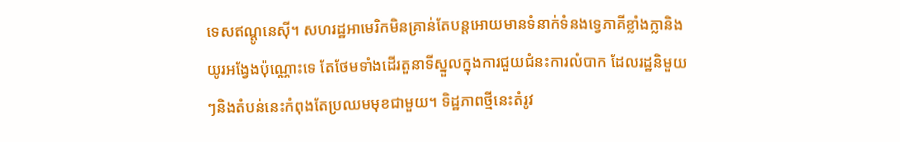ទេសឥណ្ដូនេស៊ី។ សហរដ្ឋអាមេរិកមិនគ្រាន់តែបន្តអោយមានទំនាក់ទំនងទ្វេភាគីខ្លាំងក្លានិងយូរអង្វែងប៉ុណ្ណោះទេ តែថែមទាំងដើរតួនាទីស្នួលក្នុងការជួយជំនះការលំបាក ដែលរដ្ឋនិមួយៗនិងតំបន់នេះកំពុងតែប្រឈមមុខជាមួយ។ ទិដ្ឋភាពថ្មីនេះតំរូវ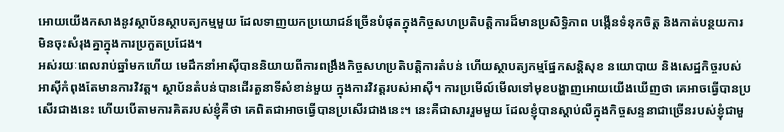អោយយើងកសាងនូវស្ថាប័នស្ថាបត្យកម្មមួយ ដែលទាញយកប្រយោជន៍ច្រើនបំផុតក្នុងកិច្ចសហប្រតិបត្តិការដ៏មានប្រសិទ្ធិភាព បង្កើនទំនុកចិត្ត និងកាត់បន្ថយការមិនចុះសំរុងគ្នាក្នុងការប្រកួតប្រជែង។
អស់រយៈពេលរាប់ឆ្នាំមកហើយ មេដឹកនាំអាស៊ីបាននិយាយពីការពង្រឹងកិច្ចសហប្រតិបត្តិការតំបន់ ហើយស្ថាបត្យកម្មផ្នែកសន្តិសុខ នយោបាយ និងសេដ្ឋកិច្ចរបស់អាស៊ីកំពុងតែមានការវិវត្ត។ ស្ថាប័នតំបន់បានដើរតួនាទីសំខាន់មួយ ក្នុងការវិវត្តរបស់អាស៊ី។ ការប្រមើល៍មើលទៅមុខបង្ហាញអោយយើងឃើញថា គេអាចធ្វើបានប្រសើរជាងនេះ ហើយបើតាមការគិតរបស់ខ្ញុំគឺថា គេពិតជាអាចធ្វើបានប្រសើរជាងនេះ។ នេះគឺជាសាររួមមួយ ដែលខ្ញុំបានស្តាប់លឺក្នុងកិច្ចសន្ទនាជាច្រើនរបស់ខ្ញុំជាមួ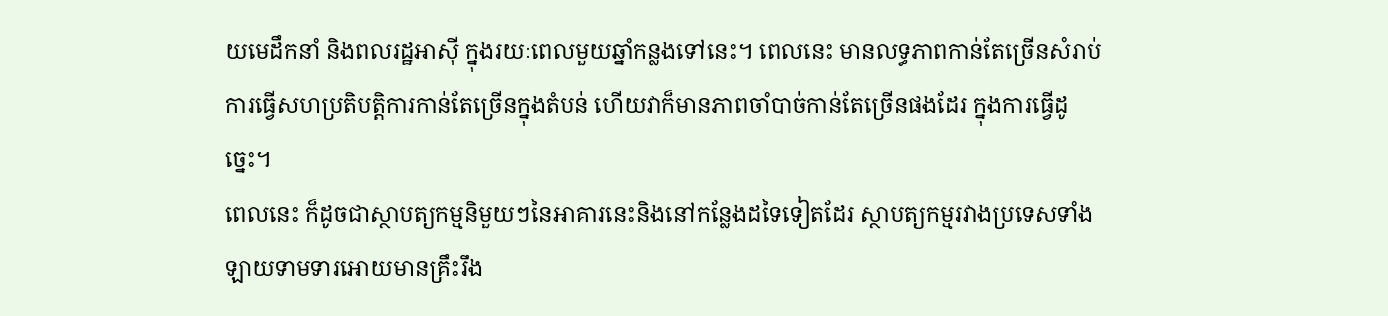យមេដឹកនាំ និងពលរដ្ឋអាស៊ី ក្នុងរយៈពេលមួយឆ្នាំកន្លងទៅនេះ។ ពេលនេះ មានលទ្ធភាពកាន់តែច្រើនសំរាប់ការធ្វើសហប្រតិបត្តិការកាន់តែច្រើនក្នុងតំបន់ ហើយវាក៏មានភាពចាំបាច់កាន់តែច្រើនផងដែរ ក្នុងការធ្វើដូច្នេះ។
ពេលនេះ ក៏ដូចជាស្ថាបត្យកម្មនិមួយៗនៃអាគារនេះនិងនៅកន្លែងដទៃទៀតដែរ ស្ថាបត្យកម្មរវាងប្រទេសទាំងឡាយទាមទារអោយមានគ្រឹះរឹង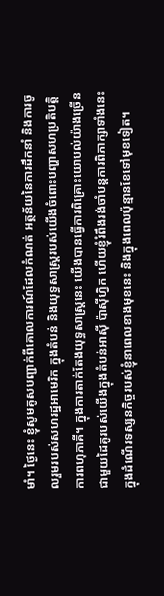មាំ។ ថ្ងៃនេះ ខ្ញុំសូមគូសបញ្ជាក់ពីគោលការណ៍ដែលកំណត់ អត្ថន័យនៃការដឹកនាំ និងការចូលរួមរបស់សហរដ្ឋអាមេរិក ក្នុងតំបន់ និងយុទ្ធសាស្រ្តរបស់យើងចំពោះបញ្ហាសហប្រតិបត្តិការពហុភាគី។ ក្នុងការតាក់តែងយុទ្ធសាស្រ្តនេះ យើងបានធ្វើការពិគ្រោះយោបល់យ៉ាងច្រើនជាមួយដៃគូរបស់យើងក្នុងតំបន់អាស៊ី ប៉ាស៊ីហ្វិក ហើយខ្ញុំរំពឹងរង់ចាំបន្តការពិភាក្សាទាំងនេះ ក្នុងដំណើរទស្សនកិច្ចរបស់ខ្ញុំនាពេលខាងមុខនេះ និងក្នុងពេលប៉ុន្មានខែទៅមុខទៀត។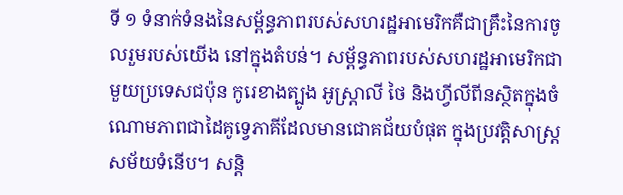ទី ១ ទំនាក់ទំនងនៃសម្ព័ន្ធភាពរបស់សហរដ្ឋអាមេរិកគឺជាគ្រឹះនៃការចូលរួមរបស់យើង នៅក្នុងតំបន់។ សម្ព័ន្ធភាពរបស់សហរដ្ឋអាមេរិកជាមួយប្រទេសជប៉ុន កូរេខាងត្បូង អូស្រ្តាលី ថៃ និងហ្វីលីពីនស្ថិតក្នុងចំណោមភាពជាដៃគូទ្វេភាគីដែលមានជោគជ័យបំផុត ក្នុងប្រវត្តិសាស្រ្តសម័យទំនើប។ សន្តិ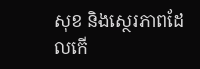សុខ និងស្ថេរភាពដែលកើ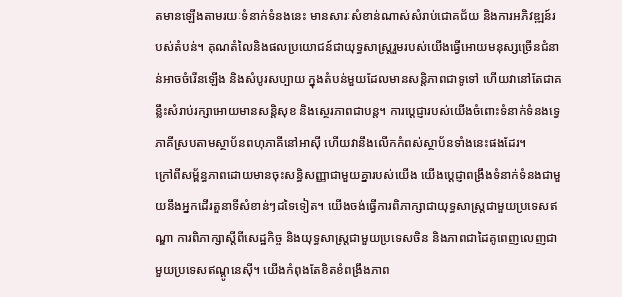តមានឡើងតាមរយៈទំនាក់ទំនងនេះ មានសារៈសំខាន់ណាស់សំរាប់ជោគជ័យ និងការអភិវឌ្ឍន៍របស់តំបន់។ គុណតំលៃនិងផលប្រយោជន៍ជាយុទ្ធសាស្រ្តរួមរបស់យើងធ្វើអោយមនុស្សច្រើនជំនាន់អាចចំរើនឡើង និងសំបូរសប្បាយ ក្នុងតំបន់មួយដែលមានសន្តិភាពជាទូទៅ ហើយវានៅតែជាគន្លឹះសំរាប់រក្សាអោយមានសន្តិសុខ និងស្ថេរភាពជាបន្ត។ ការប្តេជ្ញារបស់យើងចំពោះទំនាក់ទំនងទ្វេភាគីស្របតាមស្ថាប័នពហុភាគីនៅអាស៊ី ហើយវានឹងលើកកំពស់ស្ថាប័នទាំងនេះផងដែរ។
ក្រៅពីសម្ព័ន្ធភាពដោយមានចុះសន្ធិសញ្ញាជាមួយគ្នារបស់យើង យើងប្តេជ្ញាពង្រឹងទំនាក់ទំនងជាមួយនឹងអ្នកដើរតួនាទីសំខាន់ៗដទៃទៀត។ យើងចង់ធ្វើការពិភាក្សាជាយុទ្ធសាស្រ្តជាមួយប្រទេសឥណ្ឌា ការពិភាក្សាស្តីពីសេដ្ឋកិច្ច និងយុទ្ធសាស្រ្តជាមួយប្រទេសចិន និងភាពជាដៃគូពេញលេញជាមួយប្រទេសឥណ្តូនេស៊ី។ យើងកំពុងតែខិតខំពង្រឹងភាព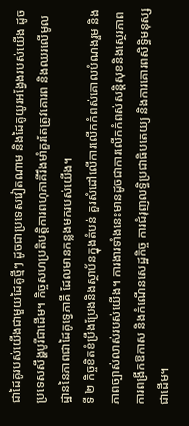ជាដៃគូរបស់យើងជាមួយដៃគូថ្មីៗ ដូចជាប្រទេសវៀតណាម និងដៃគូយូរអង្វែងរបស់យើង ដូចប្រទេសសឹង្ហបូរីជាដើម។ កិច្ចសហប្រតិបត្តិការពហុភាគីរឹងមាំគួរតែត្រូវគោរព និងឈរលើមូលដ្ឋាននៃភាពជាដៃគូទ្វេភាគី ដែលមានកន្លងមករបស់យើង។
ទី ២ កិច្ចខិតខំប្រឹងប្រែងនិងស្ថាប័នក្នុងតំបន់ គួរសំដៅលើការលើកកំពស់គោលបំណងរួម និងភាពច្បាស់លាស់របស់យើង។ ការងារទាំងនេះមានដូចជាការលើកកំពស់សន្តិសុខនិងស្ថេរភាព ការពង្រីកឱកាស និងកំណើនសេដ្ឋកិច្ច ការជំរុញលទ្ធិប្រជាធិបតេយ្យ និងការគោរពសិទ្ធិមនុស្សជាដើម។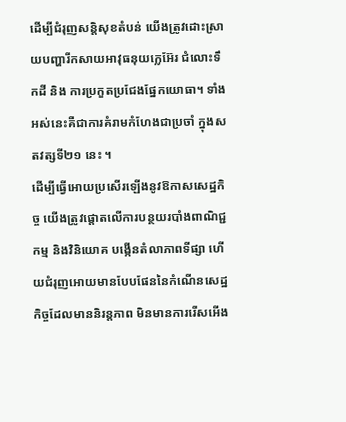ដើម្បីជំរុញសន្តិសុខតំបន់ យើងត្រូវដោះស្រាយបញ្ហារីកសាយអាវុធនុយក្លេអ៊ែរ ជំលោះទឹកដី និង ការប្រកួតប្រជែងផ្នែកយោធា។ ទាំងអស់នេះគឺជាការគំរាមកំហែងជាប្រចាំ ក្នុងសតវត្សទី២១ នេះ ។
ដើម្បីធ្វើអោយប្រសើរឡើងនូវឱកាសសេដ្ឋកិច្ច យើងត្រូវផ្តោតលើការបន្ថយរបាំងពាណិជ្ជកម្ម និងវិនិយោគ បង្កើនតំលាភាពទីផ្សា ហើយជំរុញអោយមានបែបផែននៃកំណើនសេដ្ឋកិច្ចដែលមាននិរន្តភាព មិនមានការរើសអើង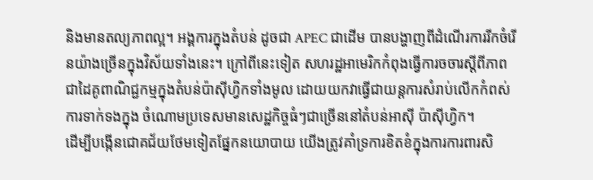និងមានតល្យភាពល្អ។ អង្គការក្នុងតំបន់ ដូចជា APEC ជាដើម បានបង្ហាញពីដំណើរការរីកចំរើនយ៉ាងច្រើនក្នុងវិស័យទាំងនេះ។ ក្រៅពីនេះទៀត សហរដ្ឋអាមេរិកកំពុងធ្វើការចចារស្តីពីភាពជាដៃគូពាណិជ្ជកម្មក្នុងតំបន់ប៉ាស៊ីហ្វិកទាំងមូល ដោយយកវាធ្វើជាយន្តការសំរាប់លើកកំពស់ការទាក់ទងក្នុង ចំណោមប្រទេសមានសេដ្ឋកិច្ចធំៗជាច្រើននៅតំបន់អាស៊ី ប៉ាស៊ីហ្វិក។
ដើម្បីបង្កើនជោគជ័យថែមទៀតផ្នែកនយោបាយ យើងត្រូវគាំទ្រការខិតខំក្នុងការការពារសិ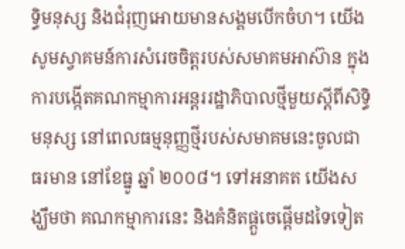ទ្ធិមនុស្ស និងជំរុញអោយមានសង្គមបើកចំហ។ យើងសូមស្វាគមន៍ការសំរេចចិត្តរបស់សមាគមអាស៊ាន ក្នុងការបង្កើតគណកម្មាការអន្តររដ្ឋាភិបាលថ្មីមួយស្តីពីសិទ្ធិមនុស្ស នៅពេលធម្មនុញ្ញថ្មីរបស់សមាគមនេះចូលជាធរមាន នៅខែធ្នូ ឆ្នាំ ២០០៨។ ទៅអនាគត យើងសង្ឃឹមថា គណកម្មាការនេះ និងគំនិតផ្តួចេផ្តើមដទៃទៀត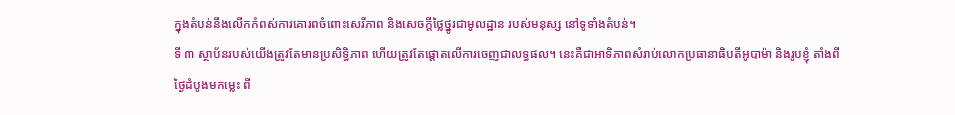ក្នុងតំបន់នឹងលើកកំពស់ការគោរពចំពោះសេរីភាព និងសេចក្តីថ្លៃថ្នូរជាមូលដ្ឋាន របស់មនុស្ស នៅទូទាំងតំបន់។
ទី ៣ ស្ថាប័នរបស់យើងត្រូវតែមានប្រសិទ្ធិភាព ហើយត្រូវតែផ្តោតលើការចេញជាលទ្ធផល។ នេះគឺជាអាទិភាពសំរាប់លោកប្រធានាធិបតីអូបាម៉ា និងរូបខ្ញុំ តាំងពីថ្ងៃដំបូងមកម្លេះ ពី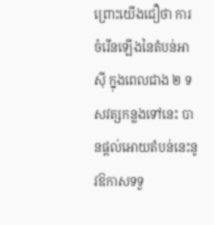ព្រោះយើងជឿថា ការចំរើនឡើងនៃតំបន់អាស៊ី ក្នុងពេលជាង ២ ទសវត្សកន្លងទៅនេះ បានផ្តល់អោយតំបន់នេះនូវឱកាសទទួ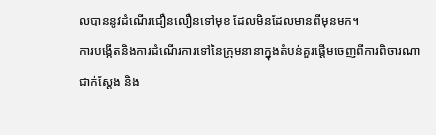លបាននូវដំណើរជឿនលឿនទៅមុខ ដែលមិនដែលមានពីមុនមក។
ការបង្កើតនិងការដំណើរការទៅនៃក្រុមនានាក្នុងតំបន់គួរផ្តើមចេញពីការពិចារណាជាក់ស្តែង និង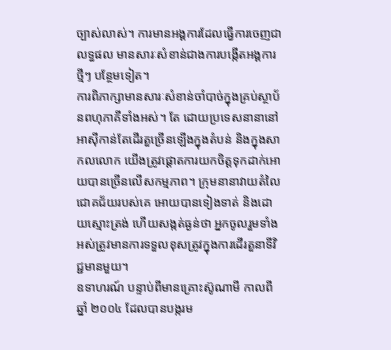ច្បាស់លាស់។ ការមានអង្គការដែលធ្វើការចេញជាលទ្ធផល មានសារៈសំខាន់ជាងការបង្កើតអង្គការថ្មីៗ បន្ថែមទៀត។
ការពិភាក្សាមានសារៈសំខាន់ចាំបាច់ក្នុងគ្រប់ស្ថាប័នពហុភាគីទាំងអស់។ តែ ដោយប្រទេសនានានៅអាស៊ីកាន់តែដើរតួច្រើនឡើងក្នុងតំបន់ និងក្នុងសាកលលោក យើងត្រូវផ្តោតការយកចិត្តទុកដាក់អោយបានច្រើនលើសកម្មភាព។ ក្រុមនានាវាយតំលៃជោគជ័យរបស់គេ អោយបានទៀងទាត់ និងដោយស្មោះត្រង់ ហើយសង្កត់ធ្ងន់ថា អ្នកចូលរួមទាំងអស់ត្រូវមានការទទួលខុសត្រូវក្នុងការដើរតួនាទីវិជ្ជមានមួយ។
ឧទាហរណ៍ បន្ទាប់ពីមានគ្រោះស៊ូណាមី កាលពីឆ្នាំ ២០០៤ ដែលបានបង្ករម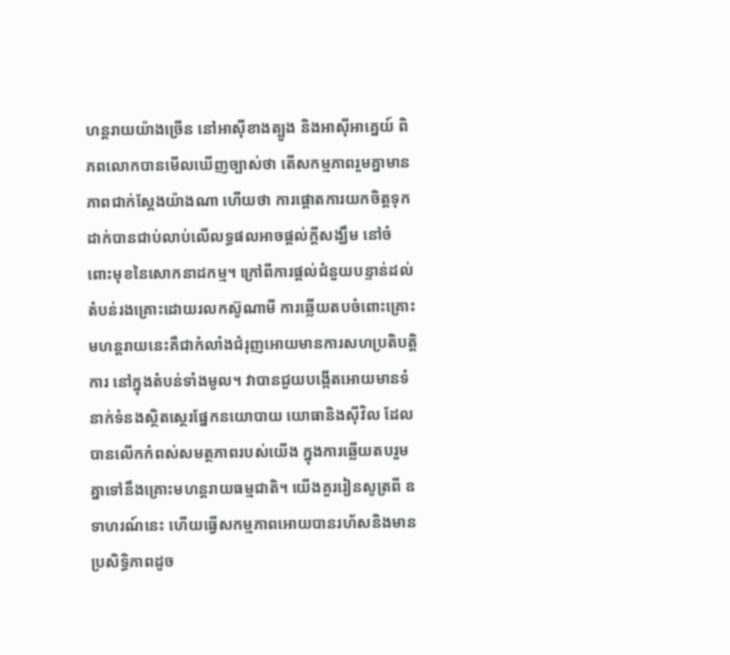ហន្តរាយយ៉ាងច្រើន នៅអាស៊ីខាងត្បូង និងអាស៊ីអាគ្នេយ៍ ពិភពលោកបានមើលឃើញច្បាស់ថា តើសកម្មភាពរួមគ្នាមានភាពជាក់ស្តែងយ៉ាងណា ហើយថា ការផ្តោតការយកចិត្តទុកដាក់បានជាប់លាប់លើលទ្ធផលអាចផ្តល់ក្តីសង្ឃឹម នៅចំពោះមុខនៃសោកនាដកម្ម។ ក្រៅពីការផ្តល់ជំនួយបន្ទាន់ដល់តំបន់រងគ្រោះដោយរលកស៊ូណាមី ការឆ្លើយតបចំពោះគ្រោះមហន្តរាយនេះគឺជាកំលាំងជំរុញអោយមានការសហប្រតិបត្តិការ នៅក្នុងតំបន់ទាំងមូល។ វាបានជួយបង្កើតអោយមានទំនាក់ទំនងស្ថិតស្ថេរផ្នែកនយោបាយ យោធានិងស៊ីវិល ដែលបានលើកកំពស់សមត្ថភាពរបស់យើង ក្នុងការឆើ្លយតបរួមគ្នាទៅនឹងគ្រោះមហន្តរាយធម្មជាតិ។ យើងគួររៀនសូត្រពី ឧទាហរណ៍នេះ ហើយធ្វើសកម្មភាពអោយបានរហ័សនិងមានប្រសិទ្ធិភាពដូច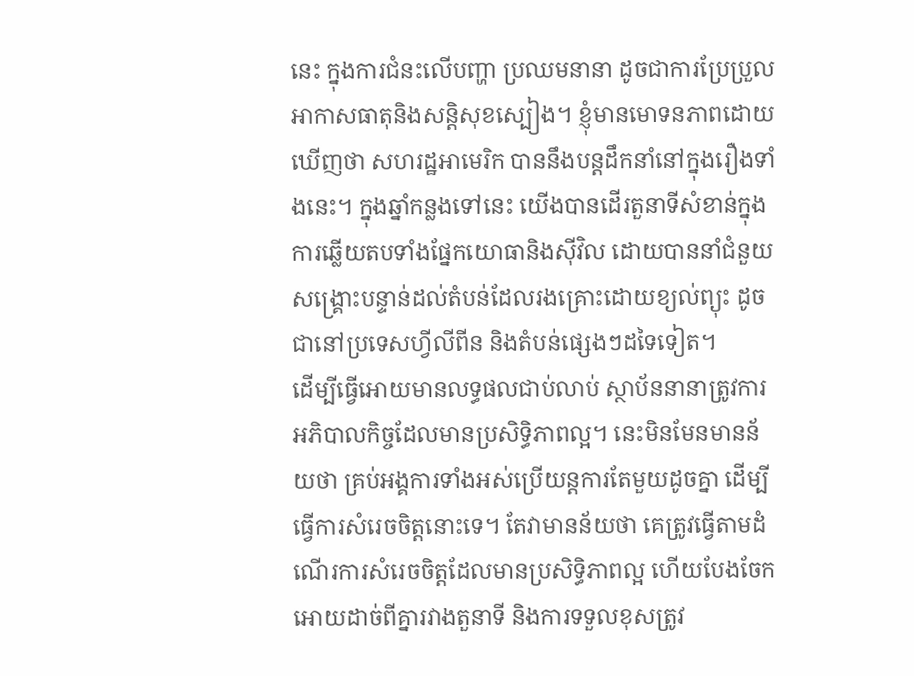នេះ ក្នុងការជំនះលើបញ្ហា ប្រឈមនានា ដូចជាការប្រែប្រួលអាកាសធាតុនិងសន្តិសុខស្បៀង។ ខ្ញុំមានមោទនភាពដោយឃើញថា សហរដ្ឋអាមេរិក បាននឹងបន្តដឹកនាំនៅក្នុងរឿងទាំងនេះ។ ក្នុងឆ្នាំកន្លងទៅនេះ យើងបានដើរតួនាទីសំខាន់ក្នុង ការឆ្លើយតបទាំងផ្នែកយោធានិងស៊ីវិល ដោយបាននាំជំនួយសង្រ្គោះបន្ទាន់ដល់តំបន់ដែលរងគ្រោះដោយខ្យល់ព្យុះ ដូចជានៅប្រទេសហ្វីលីពីន និងតំបន់ផ្សេងៗដទៃទៀត។
ដើម្បីធ្វើអោយមានលទ្ធផលជាប់លាប់ ស្ថាប័ននានាត្រូវការអភិបាលកិច្ចដែលមានប្រសិទ្ធិភាពល្អ។ នេះមិនមែនមានន័យថា គ្រប់អង្គការទាំងអស់ប្រើយន្តការតែមួយដូចគ្នា ដើម្បីធ្វើការសំរេចចិត្តនោះទេ។ តែវាមានន័យថា គេត្រូវធ្វើតាមដំណើរការសំរេចចិត្តដែលមានប្រសិទ្ធិភាពល្អ ហើយបែងចែកអោយដាច់ពីគ្នារវាងតួនាទី និងការទទួលខុសត្រូវ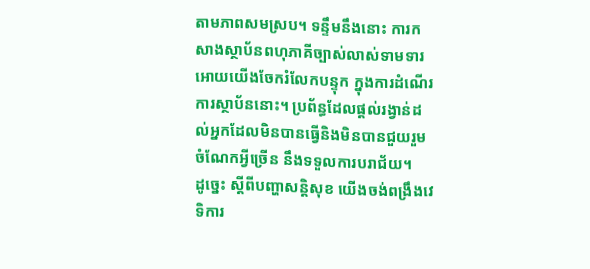តាមភាពសមស្រប។ ទន្ទឹមនឹងនោះ ការកសាងស្ថាប័នពហុភាគីច្បាស់លាស់ទាមទារអោយយើងចែករំលែកបន្ទុក ក្នុងការដំណើរការស្ថាប័ននោះ។ ប្រព័ន្ធដែលផ្តល់រង្វាន់ដល់អ្នកដែលមិនបានធ្វើនិងមិនបានជួយរួមចំណែកអ្វីច្រើន នឹងទទួលការបរាជ័យ។
ដូច្នេះ ស្តីពីបញ្ហាសន្តិសុខ យើងចង់ពង្រឹងវេទិការ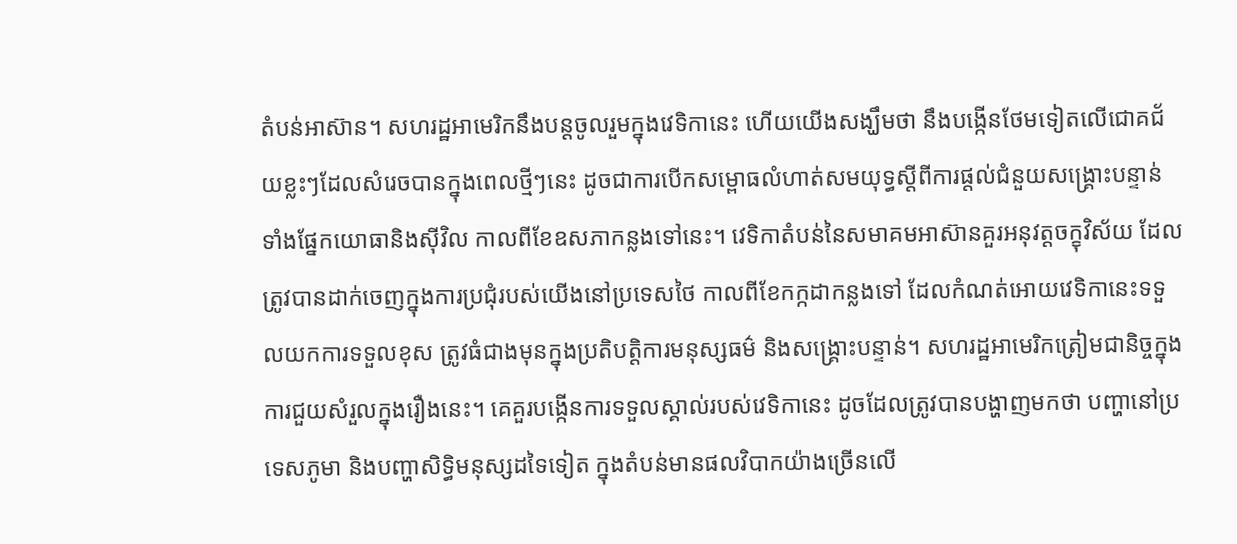តំបន់អាស៊ាន។ សហរដ្ឋអាមេរិកនឹងបន្តចូលរួមក្នុងវេទិកានេះ ហើយយើងសង្ឃឹមថា នឹងបង្កើនថែមទៀតលើជោគជ័យខ្លះៗដែលសំរេចបានក្នុងពេលថ្មីៗនេះ ដូចជាការបើកសម្ពោធលំហាត់សមយុទ្ធស្តីពីការផ្តល់ជំនួយសង្រ្គោះបន្ទាន់ ទាំងផ្នែកយោធានិងស៊ីវិល កាលពីខែឧសភាកន្លងទៅនេះ។ វេទិកាតំបន់នៃសមាគមអាស៊ានគួរអនុវត្តចក្ខុវិស័យ ដែលត្រូវបានដាក់ចេញក្នុងការប្រជុំរបស់យើងនៅប្រទេសថៃ កាលពីខែកក្កដាកន្លងទៅ ដែលកំណត់អោយវេទិកានេះទទួលយកការទទួលខុស ត្រូវធំជាងមុនក្នុងប្រតិបត្តិការមនុស្សធម៌ និងសង្រ្គោះបន្ទាន់។ សហរដ្ឋអាមេរិកត្រៀមជានិច្ចក្នុងការជួយសំរួលក្នុងរឿងនេះ។ គេគួរបង្កើនការទទួលស្គាល់របស់វេទិកានេះ ដូចដែលត្រូវបានបង្ហាញមកថា បញ្ហានៅប្រទេសភូមា និងបញ្ហាសិទ្ធិមនុស្សដទៃទៀត ក្នុងតំបន់មានផលវិបាកយ៉ាងច្រើនលើ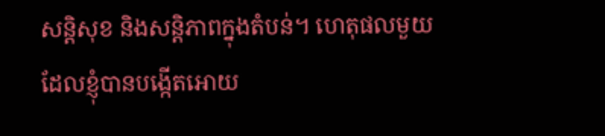សន្តិសុខ និងសន្តិភាពក្នុងតំបន់។ ហេតុផលមួយដែលខ្ញុំបានបង្កើតអោយ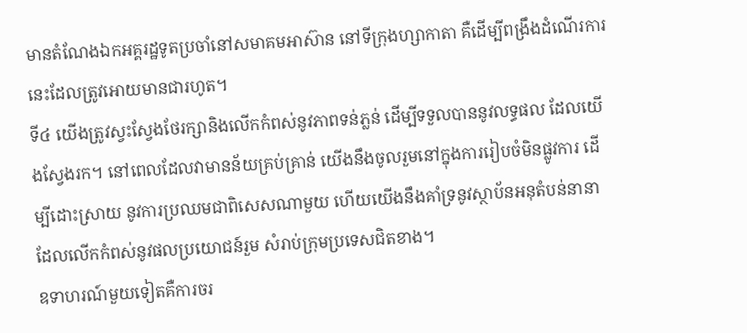មានតំណែងឯកអគ្គរដ្ឋទូតប្រចាំនៅសមាគមអាស៊ាន នៅទីក្រុងហ្សាកាតា គឺដើម្បីពង្រឹងដំណើរការនេះដែលត្រូវអោយមានជារហូត។
ទី៤ យើងត្រូវស្វះស្វែងថែរក្សានិងលើកកំពស់នូវភាពទន់ភ្លន់ ដើម្បីទទួលបាននូវលទ្ធផល ដែលយើងស្វែងរក។ នៅពេលដែលវាមានន័យគ្រប់គ្រាន់ យើងនឹងចូលរួមនៅក្នុងការរៀបចំមិនផ្លូវការ ដើម្បីដោះស្រាយ នូវការប្រឈមជាពិសេសណាមួយ ហើយយើងនឹងគាំទ្រនូវស្ថាប័នអនុតំបន់នានា ដែលលើកកំពស់នូវផលប្រយោជន៍រួម សំរាប់ក្រុមប្រទេសជិតខាង។
ឧទាហរណ៍មួយទៀតគឺការចរ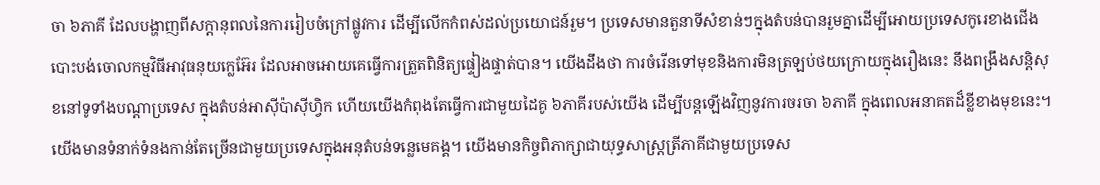ចា ៦ភាគី ដែលបង្ហាញពីសក្តានុពលនៃការរៀបចំក្រៅផ្លូវការ ដើម្បីលើកកំពស់ដល់ប្រយោជន៍រួម។ ប្រទេសមានតួនាទីសំខាន់ៗក្នុងតំបន់បានរួមគ្នាដើម្បីអោយប្រទេសកូរេខាងជើងបោះបង់ចោលកម្មវិធីអាវុធនុយក្លេអ៊ែរ ដែលអាចអោយគេធ្វើការត្រួតពិនិត្យផ្ទៀងផ្ទាត់បាន។ យើងដឹងថា ការចំរើនទៅមុខនិងការមិនត្រឡប់ថយក្រោយក្នុងរឿងនេះ នឹងពង្រឹងសន្តិសុខនៅទូទាំងបណ្តាប្រទេស ក្នុងតំបន់អាស៊ីប៉ាស៊ីហ្វិក ហើយយើងកំពុងតែធ្វើការជាមួយដៃគូ ៦ភាគីរបស់យើង ដើម្បីបន្តឡើងវិញនូវការចរចា ៦ភាគី ក្នុងពេលអនាគតដ៏ខ្លីខាងមុខនេះ។
យើងមានទំនាក់ទំនងកាន់តែច្រើនជាមួយប្រទេសក្នុងអនុតំបន់ទន្លេមេគង្គ។ យើងមានកិច្ចពិភាក្សាជាយុទ្ធសាស្រ្តត្រីភាគីជាមួយប្រទេស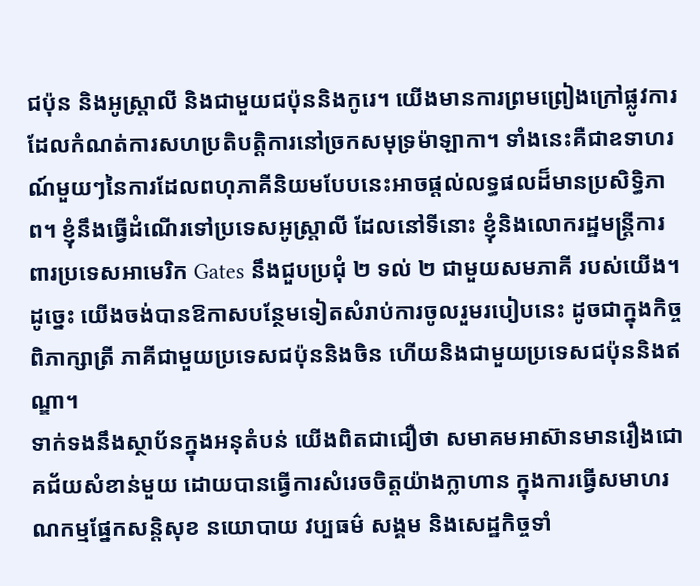ជប៉ុន និងអូស្រ្តាលី និងជាមួយជប៉ុននិងកូរេ។ យើងមានការព្រមព្រៀងក្រៅផ្លូវការ ដែលកំណត់ការសហប្រតិបតិ្តការនៅច្រកសមុទ្រម៉ាឡាកា។ ទាំងនេះគឺជាឧទាហរណ៍មួយៗនៃការដែលពហុភាគីនិយមបែបនេះអាចផ្តល់លទ្ធផលដ៏មានប្រសិទ្ធិភាព។ ខ្ញុំនឹងធ្វើដំណើរទៅប្រទេសអូស្រ្តាលី ដែលនៅទីនោះ ខ្ញុំនិងលោករដ្ឋមន្រ្តីការពារប្រទេសអាមេរិក Gates នឹងជួបប្រជុំ ២ ទល់ ២ ជាមួយសមភាគី របស់យើង។ ដូច្នេះ យើងចង់បានឱកាសបន្ថែមទៀតសំរាប់ការចូលរួមរបៀបនេះ ដូចជាក្នុងកិច្ចពិភាក្សាត្រី ភាគីជាមួយប្រទេសជប៉ុននិងចិន ហើយនិងជាមួយប្រទេសជប៉ុននិងឥណ្ឌា។
ទាក់ទងនឹងស្ថាប័នក្នុងអនុតំបន់ យើងពិតជាជឿថា សមាគមអាស៊ានមានរឿងជោគជ័យសំខាន់មួយ ដោយបានធ្វើការសំរេចចិត្តយ៉ាងក្លាហាន ក្នុងការធ្វើសមាហរណកម្មផ្នែកសន្តិសុខ នយោបាយ វប្បធម៌ សង្គម និងសេដ្ឋកិច្ចទាំ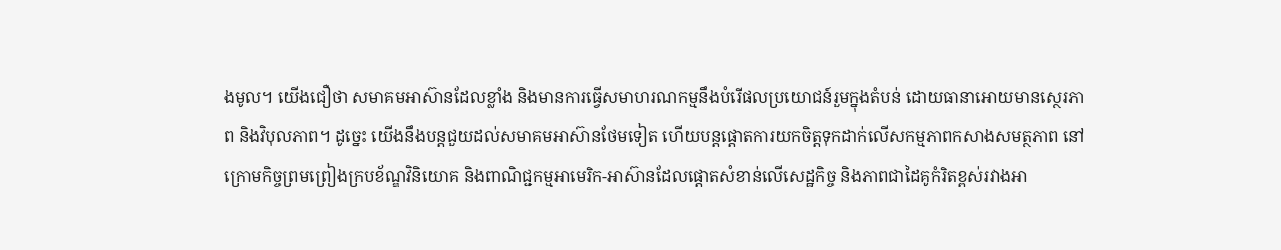ងមូល។ យើងជឿថា សមាគមអាស៊ានដែលខ្លាំង និងមានការធ្វើសមាហរណកម្មនឹងបំរើផលប្រយោជន៍រួមក្នុងតំបន់ ដោយធានាអោយមានស្ថេរភាព និងវិបុលភាព។ ដូច្នេះ យើងនឹងបន្តជួយដល់សមាគមអាស៊ានថែមទៀត ហើយបន្តផ្តោតការយកចិត្តទុកដាក់លើសកម្មភាពកសាងសមត្ថភាព នៅក្រោមកិច្ចព្រមព្រៀងក្របខ័ណ្ឌវិនិយោគ និងពាណិជ្ជកម្មអាមេរិក-អាស៊ានដែលផ្តោតសំខាន់លើសេដ្ឋកិច្ច និងភាពជាដៃគូកំរិតខ្ពស់រវាងអា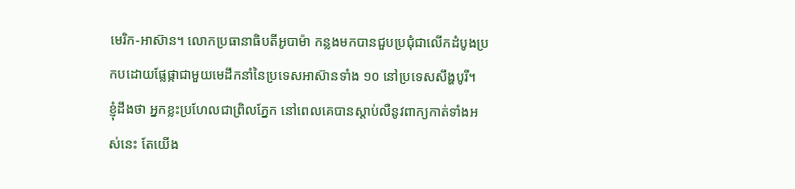មេរិក-អាស៊ាន។ លោកប្រធានាធិបតីអូបាម៉ា កន្លងមកបានជួបប្រជុំជាលើកដំបូងប្រកបដោយផ្លែផ្កាជាមួយមេដឹកនាំនៃប្រទេសអាស៊ានទាំង ១០ នៅប្រទេសសឹង្ហបូរី។
ខ្ញុំដឹងថា អ្នកខ្លះប្រហែលជាព្រិលភ្នែក នៅពេលគេបានស្តាប់លឺនូវពាក្យកាត់ទាំងអស់នេះ តែយើង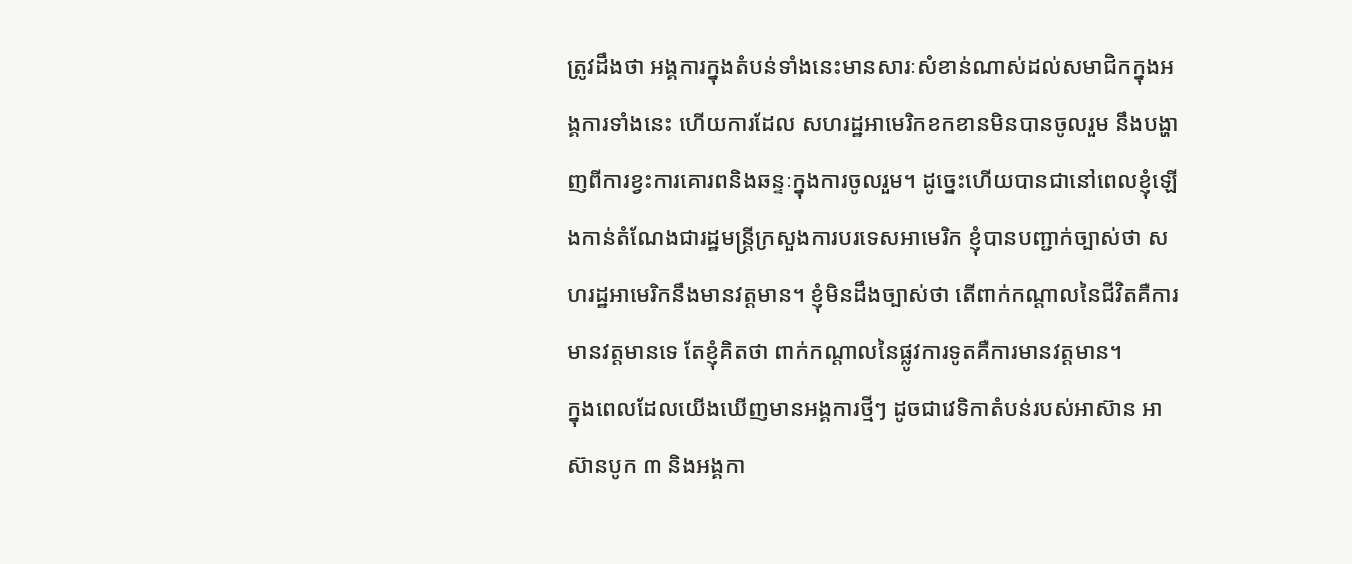ត្រូវដឹងថា អង្គការក្នុងតំបន់ទាំងនេះមានសារៈសំខាន់ណាស់ដល់សមាជិកក្នុងអង្គការទាំងនេះ ហើយការដែល សហរដ្ឋអាមេរិកខកខានមិនបានចូលរួម នឹងបង្ហាញពីការខ្វះការគោរពនិងឆន្ទៈក្នុងការចូលរួម។ ដូច្នេះហើយបានជានៅពេលខ្ញុំឡើងកាន់តំណែងជារដ្ឋមន្រ្តីក្រសួងការបរទេសអាមេរិក ខ្ញុំបានបញ្ជាក់ច្បាស់ថា សហរដ្ឋអាមេរិកនឹងមានវត្តមាន។ ខ្ញុំមិនដឹងច្បាស់ថា តើពាក់កណ្តាលនៃជីវិតគឺការមានវត្តមានទេ តែខ្ញុំគិតថា ពាក់កណ្តាលនៃផ្លូវការទូតគឺការមានវត្តមាន។
ក្នុងពេលដែលយើងឃើញមានអង្គការថ្មីៗ ដូចជាវេទិកាតំបន់របស់អាស៊ាន អាស៊ានបូក ៣ និងអង្គកា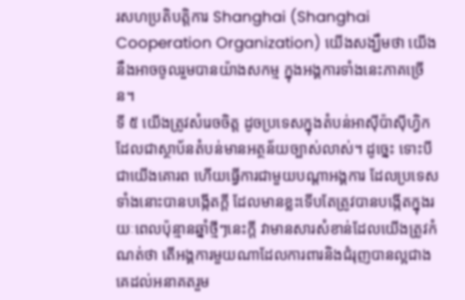រសហប្រតិបត្តិការ Shanghai (Shanghai Cooperation Organization) យើងសង្ឃឹមថា យើងនឹងអាចចូលរួមបានយ៉ាងសកម្ម ក្នុងអង្គការទាំងនេះភាគច្រើន។
ទី ៥ យើងត្រូវសំរេចចិត្ត ដូចប្រទេសក្នុងតំបន់អាស៊ីប៉ាស៊ីហ្វិក ដែលជាស្ថាប័នតំបន់មានអត្ថន័យច្បាស់លាស់។ ដូច្នេះ ទោះបីជាយើងគោរព ហើយធ្វើការជាមួយបណ្តាអង្គការ ដែលប្រទេសទាំងនោះបានបង្កើតក្តី ដែលមានខ្លះទើបតែត្រូវបានបង្កើតក្នុងរយៈពេលប៉ុន្មានឆ្នាំថ្មីៗនេះក្តី វាមានសារសំខាន់ដែលយើងត្រូវកំណត់ថា តើអង្គការមួយណាដែលការពារនិងជំរុញបានល្អជាងគេដល់អនាគតរួម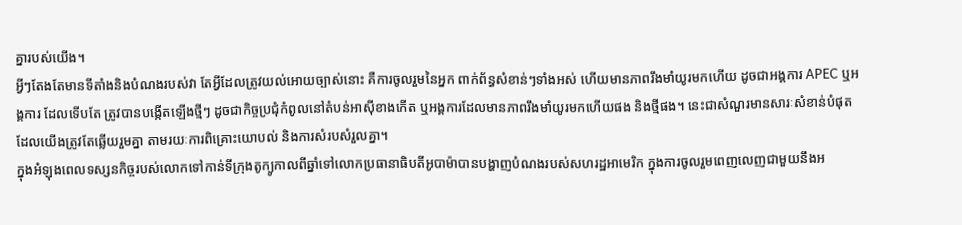គ្នារបស់យើង។
អ្វីៗតែងតែមានទីតាំងនិងបំណងរបស់វា តែអ្វីដែលត្រូវយល់អោយច្បាស់នោះ គឺការចូលរួមនៃអ្នក ពាក់ព័ន្ធសំខាន់ៗទាំងអស់ ហើយមានភាពរឹងមាំយូរមកហើយ ដូចជាអង្គការ APEC ឬអង្គការ ដែលទើបតែ ត្រូវបានបង្កើតឡើងថ្មីៗ ដូចជាកិច្ចប្រជុំកំពូលនៅតំបន់អាស៊ីខាងកើត ឬអង្គការដែលមានភាពរឹងមាំយូរមកហើយផង និងថ្មីផង។ នេះជាសំណួរមានសារៈសំខាន់បំផុត ដែលយើងត្រូវតែឆ្លើយរួមគ្នា តាមរយៈការពិគ្រោះយោបល់ និងការសំរបសំរួលគ្នា។
ក្នុងអំឡុងពេលទស្សនកិច្ចរបស់លោកទៅកាន់ទីក្រុងតូក្យូកាលពីឆ្នាំទៅលោកប្រធានាធិបតីអូបាម៉ាបានបង្ហាញបំណងរបស់សហរដ្ឋអាមេរិក ក្នុងការចូលរួមពេញលេញជាមួយនឹងអ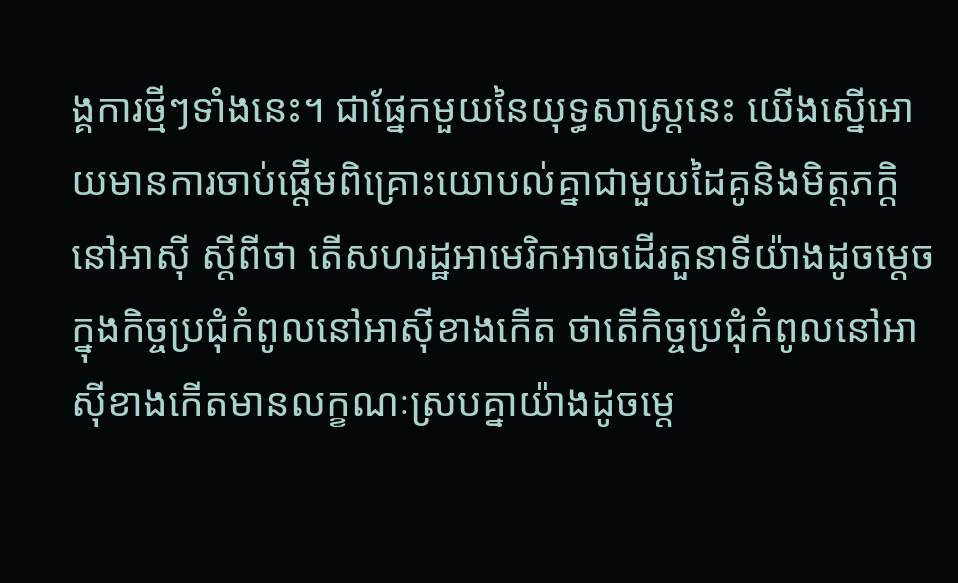ង្គការថ្មីៗទាំងនេះ។ ជាផ្នែកមួយនៃយុទ្ធសាស្រ្តនេះ យើងស្នើអោយមានការចាប់ផ្តើមពិគ្រោះយោបល់គ្នាជាមួយដៃគូនិងមិត្តភក្តិនៅអាស៊ី ស្តីពីថា តើសហរដ្ឋអាមេរិកអាចដើរតួនាទីយ៉ាងដូចម្តេចក្នុងកិច្ចប្រជុំកំពូលនៅអាស៊ីខាងកើត ថាតើកិច្ចប្រជុំកំពូលនៅអាស៊ីខាងកើតមានលក្ខណៈស្របគ្នាយ៉ាងដូចម្តេ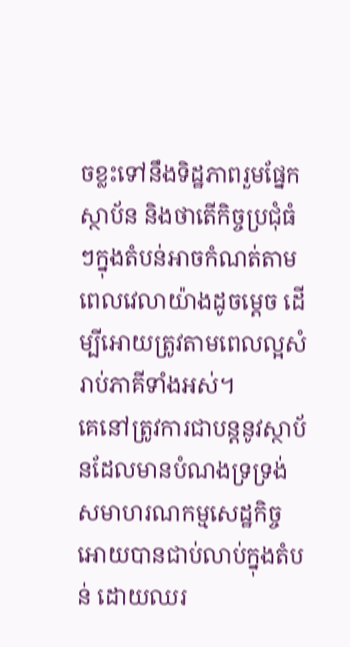ចខ្លះទៅនឹងទិដ្ឋភាពរួមផ្នែកស្ថាប័ន និងថាតើកិច្ចប្រជុំធំៗក្នុងតំបន់អាចកំណត់តាមពេលវេលាយ៉ាងដូចម្តេច ដើម្បីអោយត្រូវតាមពេលល្អសំរាប់ភាគីទាំងអស់។
គេនៅត្រូវការជាបន្តនូវស្ថាប័នដែលមានបំណងទ្រទ្រង់សមាហរណកម្មសេដ្ឋកិច្ចអោយបានជាប់លាប់ក្នុងតំបន់ ដោយឈរ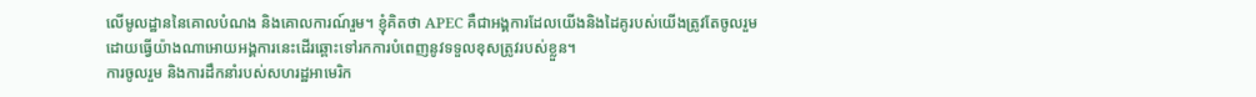លើមូលដ្ឋាននៃគោលបំណង និងគោលការណ៍រួម។ ខ្ញុំគិតថា APEC គឺជាអង្គការដែលយើងនិងដៃគូរបស់យើងត្រូវតែចូលរួម ដោយធ្វើយ៉ាងណាអោយអង្គការនេះដើរឆ្ពោះទៅរកការបំពេញនូវទទួលខុសត្រូវរបស់ខ្លួន។
ការចូលរួម និងការដឹកនាំរបស់សហរដ្ឋអាមេរិក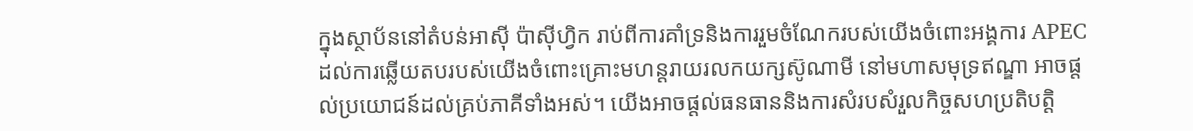ក្នុងស្ថាប័ននៅតំបន់អាស៊ី ប៉ាស៊ីហ្វិក រាប់ពីការគាំទ្រនិងការរួមចំណែករបស់យើងចំពោះអង្គការ APEC ដល់ការឆ្លើយតបរបស់យើងចំពោះគ្រោះមហន្តរាយរលកយក្សស៊ូណាមី នៅមហាសមុទ្រឥណ្ឌា អាចផ្តល់ប្រយោជន៍ដល់គ្រប់ភាគីទាំងអស់។ យើងអាចផ្តល់ធនធាននិងការសំរបសំរួលកិច្ចសហប្រតិបត្តិ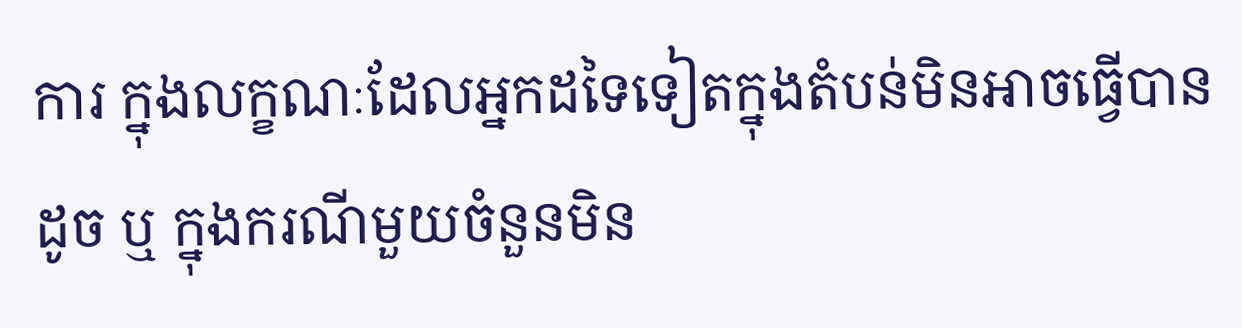ការ ក្នុងលក្ខណៈដែលអ្នកដទៃទៀតក្នុងតំបន់មិនអាចធ្វើបានដូច ឬ ក្នុងករណីមួយចំនួនមិន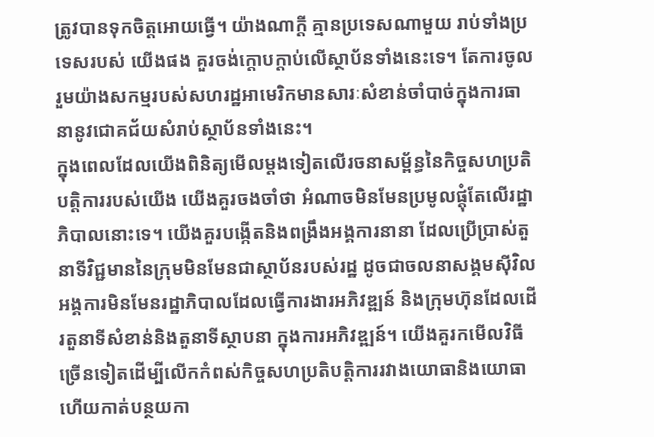ត្រូវបានទុកចិត្តអោយធ្វើ។ យ៉ាងណាក្តី គ្មានប្រទេសណាមួយ រាប់ទាំងប្រទេសរបស់ យើងផង គួរចង់ក្តោបក្តាប់លើស្ថាប័នទាំងនេះទេ។ តែការចូលរួមយ៉ាងសកម្មរបស់សហរដ្ឋអាមេរិកមានសារៈសំខាន់ចាំបាច់ក្នុងការធានានូវជោគជ័យសំរាប់ស្ថាប័នទាំងនេះ។
ក្នុងពេលដែលយើងពិនិត្យមើលម្តងទៀតលើរចនាសម្ព័ន្ធនៃកិច្ចសហប្រតិបត្តិការរបស់យើង យើងគួរចងចាំថា អំណាចមិនមែនប្រមូលផ្តុំតែលើរដ្ឋាភិបាលនោះទេ។ យើងគួរបង្កើតនិងពង្រឹងអង្គការនានា ដែលប្រើប្រាស់តួនាទីវិជ្ជមាននៃក្រុមមិនមែនជាស្ថាប័នរបស់រដ្ឋ ដូចជាចលនាសង្គមស៊ីវិល អង្គការមិនមែនរដ្ឋាភិបាលដែលធ្វើការងារអភិវឌ្ឍន៍ និងក្រុមហ៊ុនដែលដើរតួនាទីសំខាន់និងតួនាទីស្ថាបនា ក្នុងការអភិវឌ្ឍន៍។ យើងគួរកមើលវិធីច្រើនទៀតដើម្បីលើកកំពស់កិច្ចសហប្រតិបត្តិការរវាងយោធានិងយោធា ហើយកាត់បន្ថយកា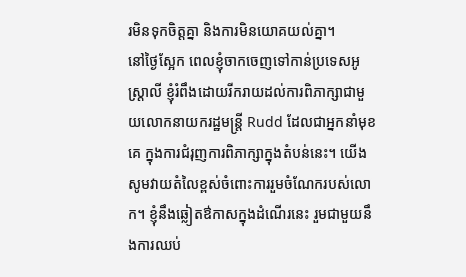រមិនទុកចិត្តគ្នា និងការមិនយោគយល់គ្នា។
នៅថ្ងៃស្អែក ពេលខ្ញុំចាកចេញទៅកាន់ប្រទេសអូស្រ្តាលី ខ្ញុំរំពឹងដោយរីករាយដល់ការពិភាក្សាជាមួយលោកនាយករដ្ឋមន្រ្តី Rudd ដែលជាអ្នកនាំមុខគេ ក្នុងការជំរុញការពិភាក្សាក្នុងតំបន់នេះ។ យើងសូមវាយតំលៃខ្ពស់ចំពោះការរួមចំណែករបស់លោក។ ខ្ញុំនឹងឆ្លៀតឳកាសក្នុងដំណើរនេះ រួមជាមួយនឹងការឈប់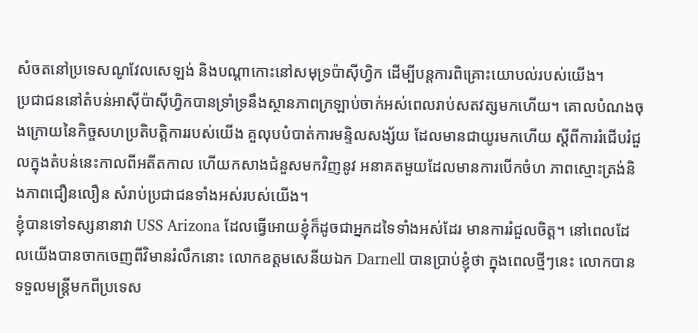សំចតនៅប្រទេសណូវែលសេឡង់ និងបណ្តាកោះនៅសមុទ្រប៉ាស៊ីហ្វិក ដើម្បីបន្តការពិគ្រោះយោបល់របស់យើង។
ប្រជាជននៅតំបន់អាស៊ីប៉ាស៊ីហ្វិកបានទ្រាំទ្រនឹងស្ថានភាពក្រឡាប់ចាក់អស់ពេលរាប់សតវត្សមកហើយ។ គោលបំណងចុងក្រោយនៃកិច្ចសហប្រតិបត្តិការរបស់យើង គួលុបបំបាត់ការមន្ទិលសង្ស័យ ដែលមានជាយូរមកហើយ ស្តីពីការរំជើបរំជួលក្នុងតំបន់នេះកាលពីអតីតកាល ហើយកសាងជំនួសមកវិញនូវ អនាគតមួយដែលមានការបើកចំហ ភាពស្មោះត្រង់និងភាពជឿនលឿន សំរាប់ប្រជាជនទាំងអស់របស់យើង។
ខ្ញុំបានទៅទស្សនានាវា USS Arizona ដែលធ្វើអោយខ្ញុំក៏ដូចជាអ្នកដទៃទាំងអស់ដែរ មានការរំជួលចិត្ត។ នៅពេលដែលយើងបានចាកចេញពីវិមានរំលឹកនោះ លោកឧត្តមសេនីយឯក Darnell បានប្រាប់ខ្ញុំថា ក្នុងពេលថ្មីៗនេះ លោកបានទទួលមន្រ្តីមកពីប្រទេស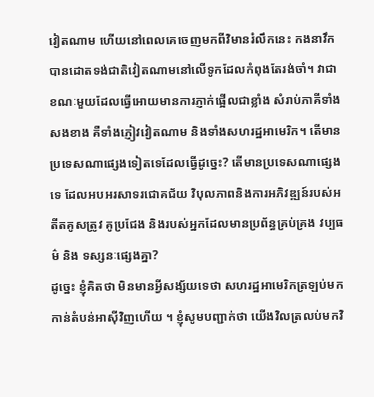វៀតណាម ហើយនៅពេលគេចេញមកពីវិមានរំលឹកនេះ កងនាវឹកបានដោតទង់ជាតិវៀតណាមនៅលើទូកដែលកំពុងតែរង់ចាំ។ វាជាខណៈមួយដែលធ្វើអោយមានការភ្ញាក់ផ្អើលជាខ្លាំង សំរាប់ភាគីទាំងសងខាង គឺទាំងភ្ញៀវវៀតណាម និងទាំងសហរដ្ឋអាមេរិក។ តើមានប្រទេសណាផ្សេងទៀតទេដែលធ្វើដូច្នេះ? តើមានប្រទេសណាផ្សេងទេ ដែលអបអរសាទរជោគជ័យ វិបុលភាពនិងការអភិវឌ្ឍន៍របស់អតីតគូសត្រូវ គូប្រជែង និងរបស់អ្នកដែលមានប្រព័ន្ធគ្រប់គ្រង វប្បធម៌ និង ទស្សនៈផ្សេងគ្នា?
ដូច្នេះ ខ្ញុំគិតថា មិនមានអ្វីសង្ស័យទេថា សហរដ្ឋអាមេរិកត្រឡប់មកកាន់តំបន់អាស៊ីវិញហើយ ។ ខ្ញុំសូមបញ្ជាក់ថា យើងវិលត្រលប់មកវិ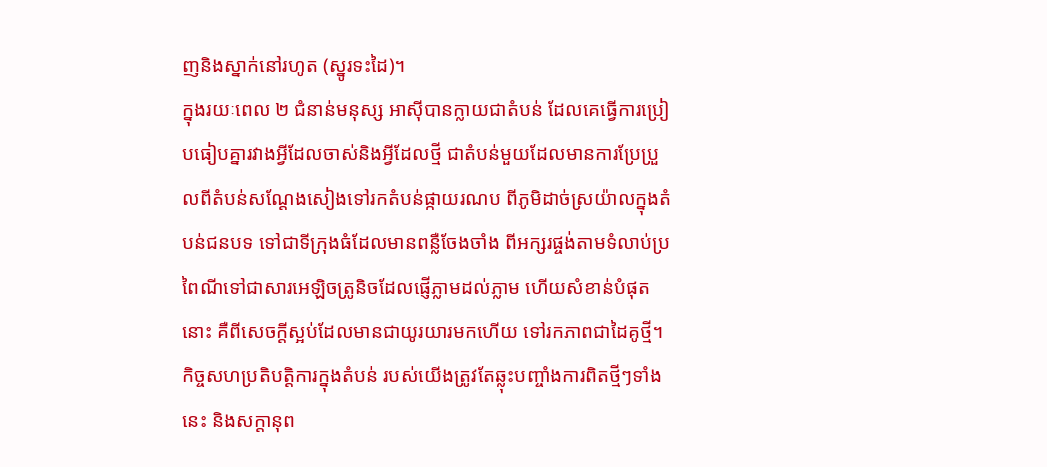ញនិងស្នាក់នៅរហូត (ស្នូរទះដៃ)។
ក្នុងរយៈពេល ២ ជំនាន់មនុស្ស អាស៊ីបានក្លាយជាតំបន់ ដែលគេធ្វើការប្រៀបធៀបគ្នារវាងអ្វីដែលចាស់និងអ្វីដែលថ្មី ជាតំបន់មួយដែលមានការប្រែប្រួលពីតំបន់សណ្តែងសៀងទៅរកតំបន់ផ្កាយរណប ពីភូមិដាច់ស្រយ៉ាលក្នុងតំបន់ជនបទ ទៅជាទីក្រុងធំដែលមានពន្លឺចែងចាំង ពីអក្សរផ្ចង់តាមទំលាប់ប្រពៃណីទៅជាសារអេឡិចត្រូនិចដែលផ្ញើភ្លាមដល់ភ្លាម ហើយសំខាន់បំផុតនោះ គឺពីសេចក្តីស្អប់ដែលមានជាយូរយារមកហើយ ទៅរកភាពជាដៃគូថ្មី។
កិច្ចសហប្រតិបត្តិការក្នុងតំបន់ របស់យើងត្រូវតែឆ្លុះបញ្ចាំងការពិតថ្មីៗទាំងនេះ និងសក្តានុព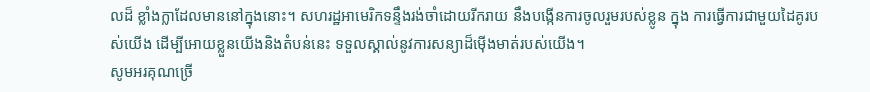លដ៏ ខ្លាំងក្លាដែលមាននៅក្នុងនោះ។ សហរដ្ឋអាមេរិកទន្ទឹងរង់ចាំដោយរីករាយ នឹងបង្កើនការចូលរួមរបស់ខ្លូន ក្នុង ការធ្វើការជាមួយដៃគូរបស់យើង ដើម្បីអោយខ្លួនយើងនិងតំបន់នេះ ទទួលស្គាល់នូវការសន្យាដ៏ម៉ើងមាត់របស់យើង។
សូមអរគុណច្រើ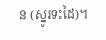ន (ស្នូរទះដៃ)។